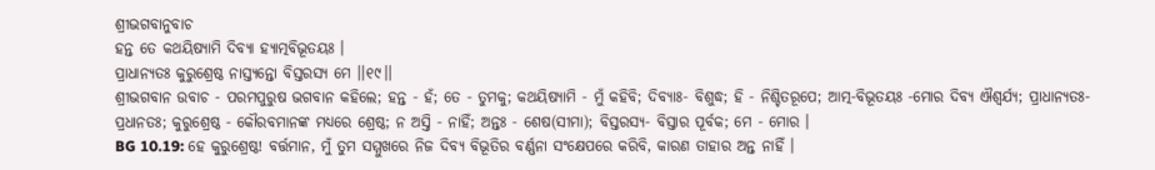ଶ୍ରୀଭଗବାନୁବାଚ
ହନ୍ତ ତେ କଥୟିଷ୍ୟାମି ଦିବ୍ୟା ହ୍ୟାତ୍ମବିଭୂତୟଃ ।
ପ୍ରାଧାନ୍ୟତଃ କୁରୁଶ୍ରେଷ୍ଠ ନାସ୍ତ୍ୟନ୍ତୋ ବିସ୍ତରସ୍ୟ ମେ ।।୧୯।।
ଶ୍ରୀଭଗବାନ ଉବାଚ - ପରମପୁରୁଷ ଭଗବାନ କହିଲେ; ହନ୍ତ - ହଁ; ତେ - ତୁମକୁ; କଥୟିଷ୍ୟାମି - ମୁଁ କହିବି; ଦିବ୍ୟାଃ- ବିଶୁଦ୍ଧ; ହି - ନିଶ୍ଚିତରୂପେ; ଆତ୍ମ-ବିଭୂତୟଃ -ମୋର ଦିବ୍ୟ ଐଶ୍ୱର୍ଯ୍ୟ; ପ୍ରାଧାନ୍ୟତଃ-ପ୍ରଧାନତଃ; କୁରୁଶ୍ରେଷ୍ଠ - କୌରବମାନଙ୍କ ମଧ୍ୟରେ ଶ୍ରେଷ୍ଠ; ନ ଅସ୍ତି - ନାହିଁ; ଅନ୍ତଃ - ଶେଷ(ସୀମା); ବିସ୍ତରସ୍ୟ- ବିସ୍ତାର ପୂର୍ବକ; ମେ - ମୋର ।
BG 10.19: ହେ କୁରୁଶ୍ରେଷ୍ଠ! ବର୍ତ୍ତମାନ, ମୁଁ ତୁମ ସମ୍ମୁଖରେ ନିଜ ଦିବ୍ୟ ବିଭୂତିର ବର୍ଣ୍ଣନା ସଂକ୍ଷେପରେ କରିବି, କାରଣ ତାହାର ଅନ୍ତ ନାହିଁ ।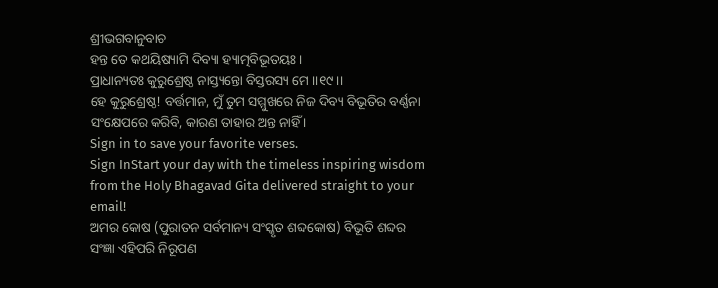ଶ୍ରୀଭଗବାନୁବାଚ
ହନ୍ତ ତେ କଥୟିଷ୍ୟାମି ଦିବ୍ୟା ହ୍ୟାତ୍ମବିଭୂତୟଃ ।
ପ୍ରାଧାନ୍ୟତଃ କୁରୁଶ୍ରେଷ୍ଠ ନାସ୍ତ୍ୟନ୍ତୋ ବିସ୍ତରସ୍ୟ ମେ ।।୧୯।।
ହେ କୁରୁଶ୍ରେଷ୍ଠ! ବର୍ତ୍ତମାନ, ମୁଁ ତୁମ ସମ୍ମୁଖରେ ନିଜ ଦିବ୍ୟ ବିଭୂତିର ବର୍ଣ୍ଣନା ସଂକ୍ଷେପରେ କରିବି, କାରଣ ତାହାର ଅନ୍ତ ନାହିଁ ।
Sign in to save your favorite verses.
Sign InStart your day with the timeless inspiring wisdom from the Holy Bhagavad Gita delivered straight to your email!
ଅମର କୋଷ (ପୁରାତନ ସର୍ବମାନ୍ୟ ସଂସ୍କୃତ ଶବ୍ଦକୋଷ) ବିଭୂତି ଶବ୍ଦର ସଂଜ୍ଞା ଏହିପରି ନିରୂପଣ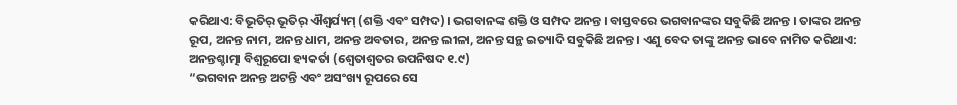କରିଥାଏ: ବିଭୂତିର୍ ଭୂତିର୍ ଐଶ୍ୱର୍ଯ୍ୟମ୍ (ଶକ୍ତି ଏବଂ ସମ୍ପଦ) । ଭଗବାନଙ୍କ ଶକ୍ତି ଓ ସମ୍ପଦ ଅନନ୍ତ । ବାସ୍ତବରେ ଭଗବାନଙ୍କର ସବୁକିଛି ଅନନ୍ତ । ତାଙ୍କର ଅନନ୍ତ ରୂପ, ଅନନ୍ତ ନାମ, ଅନନ୍ତ ଧାମ, ଅନନ୍ତ ଅବତାର, ଅନନ୍ତ ଲୀଳା, ଅନନ୍ତ ସନ୍ଥ ଇତ୍ୟାଦି ସବୁକିଛି ଅନନ୍ତ । ଏଣୁ ବେଦ ତାଙ୍କୁ ଅନନ୍ତ ଭାବେ ନାମିତ କରିଥାଏ:
ଅନନ୍ତଶ୍ଚାତ୍ମା ବିଶ୍ୱରୂପୋ ହ୍ୟକର୍ତା (ଶ୍ୱେତାଶ୍ୱତର ଉପନିଷଦ ୧.୯)
“ଭଗବାନ ଅନନ୍ତ ଅଟନ୍ତି ଏବଂ ଅସଂଖ୍ୟ ରୂପରେ ସେ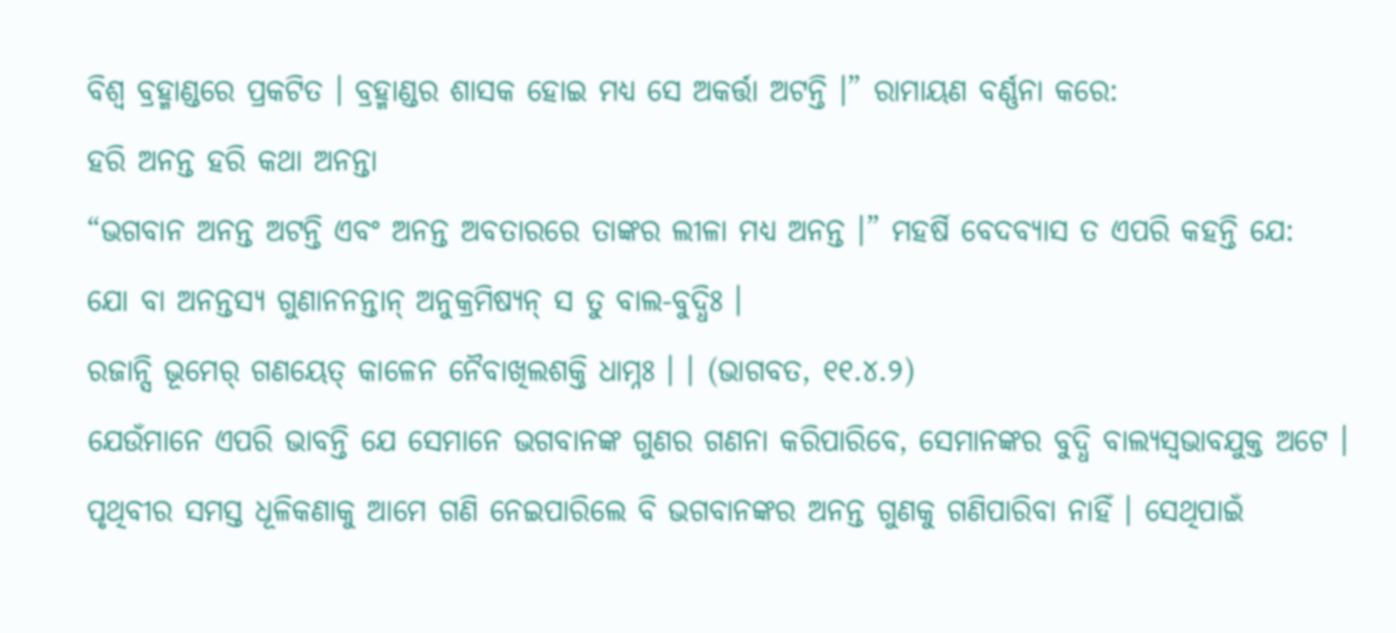ବିଶ୍ୱ ବ୍ରହ୍ମାଣ୍ଡରେ ପ୍ରକଟିତ । ବ୍ରହ୍ମାଣ୍ଡର ଶାସକ ହୋଇ ମଧ୍ୟ ସେ ଅକର୍ତ୍ତା ଅଟନ୍ତି ।” ରାମାୟଣ ବର୍ଣ୍ଣନା କରେ:
ହରି ଅନନ୍ତ ହରି କଥା ଅନନ୍ତା
“ଭଗବାନ ଅନନ୍ତ ଅଟନ୍ତି ଏବଂ ଅନନ୍ତ ଅବତାରରେ ତାଙ୍କର ଲୀଳା ମଧ୍ୟ ଅନନ୍ତ ।” ମହର୍ଷି ବେଦବ୍ୟାସ ତ ଏପରି କହନ୍ତି ଯେ:
ଯୋ ବା ଅନନ୍ତସ୍ୟ ଗୁଣାନନନ୍ତାନ୍ ଅନୁକ୍ରମିଷ୍ୟନ୍ ସ ତୁ ବାଲ-ବୁଦ୍ଧିଃ ।
ରଜାନ୍ସି ଭୂମେର୍ ଗଣୟେତ୍ କାଳେନ ନୈବାଖିଲଶକ୍ତି ଧାମ୍ନଃ । । (ଭାଗବତ, ୧୧.୪.୨)
ଯେଉଁମାନେ ଏପରି ଭାବନ୍ତି ଯେ ସେମାନେ ଭଗବାନଙ୍କ ଗୁଣର ଗଣନା କରିପାରିବେ, ସେମାନଙ୍କର ବୁଦ୍ଧି ବାଲ୍ୟସ୍ୱଭାବଯୁକ୍ତ ଅଟେ । ପୃଥିବୀର ସମସ୍ତ ଧୂଳିକଣାକୁ ଆମେ ଗଣି ନେଇପାରିଲେ ବି ଭଗବାନଙ୍କର ଅନନ୍ତ ଗୁଣକୁ ଗଣିପାରିବା ନାହିଁ । ସେଥିପାଇଁ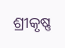ଶ୍ରୀକୃଷ୍ଣ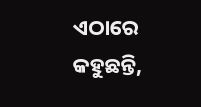ଏଠାରେ କହୁଛନ୍ତି,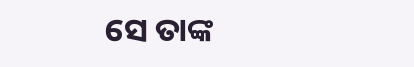ସେ ତାଙ୍କ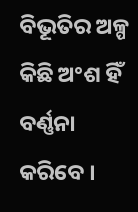ବିଭୂତିର ଅଳ୍ପ କିଛି ଅଂଶ ହିଁ ବର୍ଣ୍ଣନା କରିବେ ।